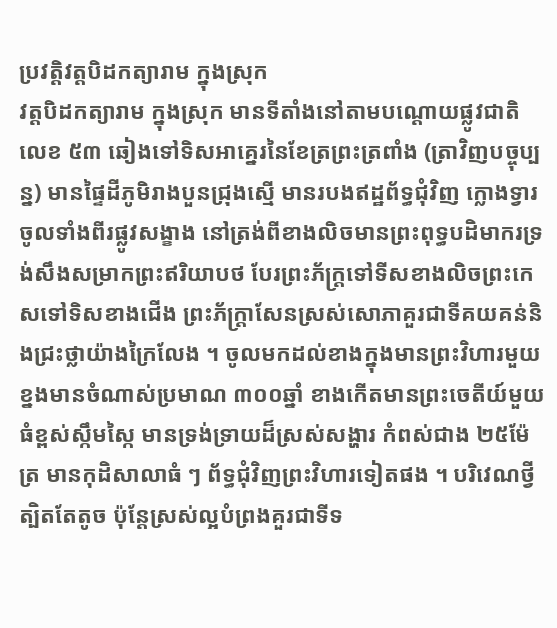ប្រវត្តិវត្តបិដកត្យារាម ក្នុងស្រុក
វត្តបិដកត្យារាម ក្នុងស្រុក មានទីតាំងនៅតាមបណ្ដោយផ្លូវជាតិលេខ ៥៣ ឆៀងទៅទិសអាគ្នេរនៃខែត្រព្រះត្រពាំង (ត្រាវិញបច្ចុប្បន្ន) មានផ្ទៃដីភូមិរាងបួនជ្រុងស្មើ មានរបងឥដ្ឋព័ទ្ធជុំវិញ ក្លោងទ្វារចូលទាំងពីរផ្លូវសង្ខាង នៅត្រង់ពីខាងលិចមានព្រះពុទ្ធបដិមាករទ្រង់សឹងសម្រាកព្រះឥរិយាបថ បែរព្រះភ័ក្ត្រទៅទីសខាងលិចព្រះកេសទៅទិសខាងជើង ព្រះភ័ក្ត្រាសែនស្រស់សោភាគួរជាទីគយគន់និងជ្រះថ្លាយ៉ាងក្រៃលែង ។ ចូលមកដល់ខាងក្នុងមានព្រះវិហារមួយខ្នងមានចំណាស់ប្រមាណ ៣០០ឆ្នាំ ខាងកើតមានព្រះចេតីយ៍មួយធំខ្ពស់ស្កឹមស្កៃ មានទ្រង់ទ្រាយដ៏ស្រស់សង្ហារ កំពស់ជាង ២៥ម៉ែត្រ មានកុដិសាលាធំ ៗ ព័ទ្ធជុំវិញព្រះវិហារទៀតផង ។ បរិវេណថ្វីត្បិតតែតូច ប៉ុន្តែស្រស់ល្អបំព្រងគួរជាទីទ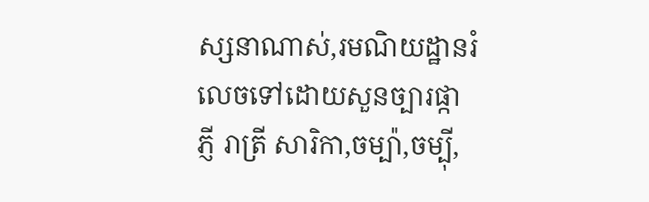ស្សនាណាស់,រមណិយដ្ឋានរំលេចទៅដោយសួនច្បារផ្កាភ្ញី រាត្រី សារិកា,ចម្ប៉ា,ចម្ប៉ី,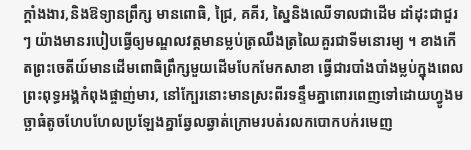ក្ដាំងងារ,និងឱទ្យានព្រឹក្ស មានពោធិ, ជ្រៃ, គគីរ, ស្នៃនិងឈើទាលជាដើម ដាំដុះជាជួរ ៗ យ៉ាងមានរបៀបធ្វើឲ្យមណ្ឌលវត្តមានម្លប់ត្រឈឹងត្រឈៃគួរជាទីមនោរម្យ ។ ខាងកើតព្រះចេតីយ៍មានដើមពោធិព្រឹក្សមួយដើមបែកមែកសាខា ធ្វើជារបាំងបាំងម្លប់ក្នុងពេលព្រះពុទ្ធអង្គកំពុងផ្ចាញ់មារ, នៅក្បែរនោះមានស្រះពីរទន្ទឹមគ្នាពោរពេញទៅដោយហ្វូងមច្ឆាធំតូចហែបហែលប្រឡែងគ្នាឆ្វែលឆ្វាត់ក្រោមរបត់រលកបោកបក់រមេញ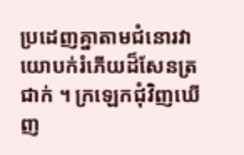ប្រដេញគ្នាតាមជំនោរវាយោបក់រំភើយដ៏សែនត្រជាក់ ។ ក្រឡេកជុំវិញឃើញ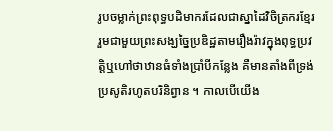រូបចម្លាក់ព្រះពុទ្ធបដិមាករដែលជាស្នាដៃវិចិត្រករខ្មែររួមជាមួយព្រះសង្ឃច្នៃប្រឌិដ្ឋតាមរឿងរ៉ាវក្នុងពុទ្ធប្រវត្តិឬហៅថាឋានធំទាំងប្រាំបីកន្លែង គឺមានតាំងពីទ្រង់ប្រសូតិរហូតបរិនិព្វាន ។ កាលបើយើង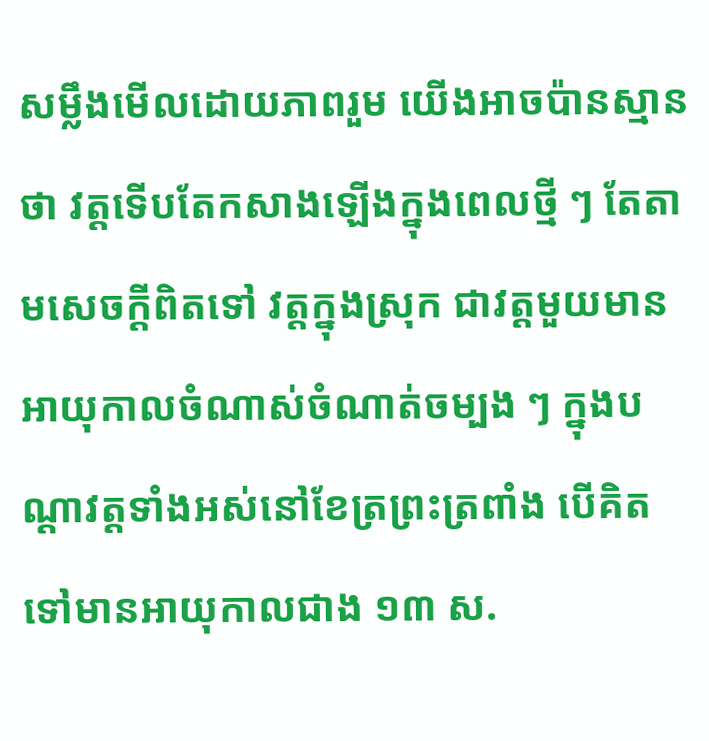សម្លឹងមើលដោយភាពរួម យើងអាចប៉ានស្មានថា វត្តទើបតែកសាងឡើងក្នុងពេលថ្មី ៗ តែតាមសេចក្ដីពិតទៅ វត្តក្នុងស្រុក ជាវត្តមួយមានអាយុកាលចំណាស់ចំណាត់ចម្បង ៗ ក្នុងបណ្ដាវត្តទាំងអស់នៅខែត្រព្រះត្រពាំង បើគិតទៅមានអាយុកាលជាង ១៣ ស.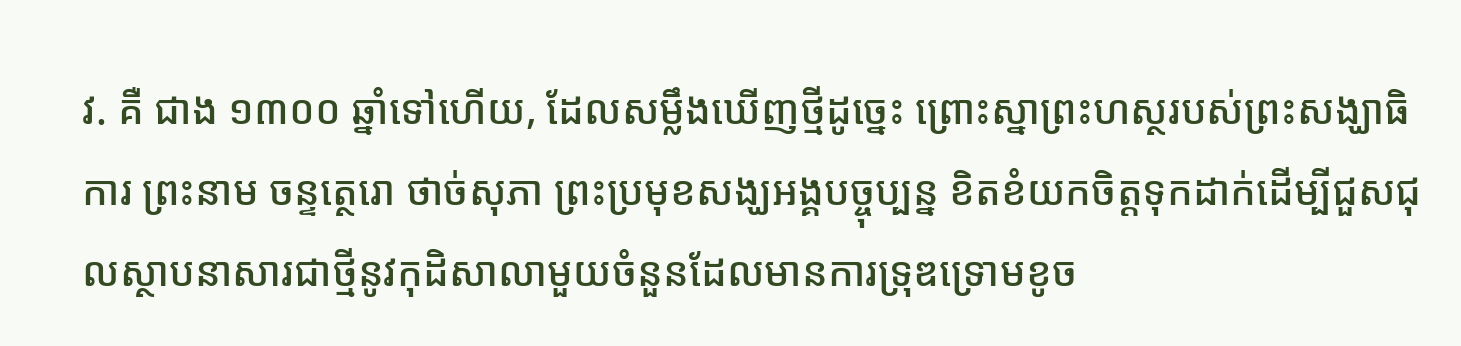វ. គឺ ជាង ១៣០០ ឆ្នាំទៅហើយ, ដែលសម្លឹងឃើញថ្មីដូច្នេះ ព្រោះស្នាព្រះហស្ថរបស់ព្រះសង្ឃាធិការ ព្រះនាម ចន្ទត្ថេរោ ថាច់សុភា ព្រះប្រមុខសង្ឃអង្គបច្ចុប្បន្ន ខិតខំយកចិត្តទុកដាក់ដើម្បីជួសជុលស្ថាបនាសារជាថ្មីនូវកុដិសាលាមួយចំនួនដែលមានការទ្រុឌទ្រោមខូច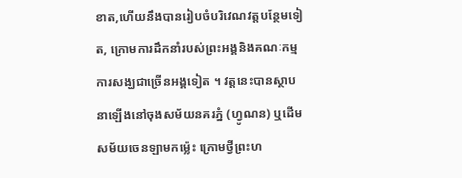ខាត,ហើយនឹងបានរៀបចំបរិវេណវត្តបន្ថែមទៀត, ក្រោមការដឹកនាំរបស់ព្រះអង្គនិងគណៈកម្មការសង្ឃជាច្រើនអង្គទៀត ។ វត្តនេះបានស្ថាបនាឡើងនៅចុងសម័យនគរភ្នំ (ហ្វូណន) ឬដើមសម័យចេនឡាមកម្ល៉េះ ក្រោមថ្វីព្រះហ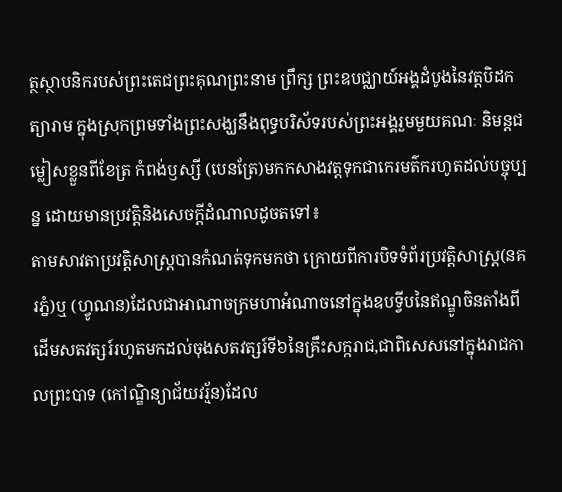ត្ថស្ថាបនិករបស់ព្រះតេជព្រះគុណព្រះនាម ព្រឹក្ស ព្រះឧបជ្ឈាយ៍អង្គដំបូងនៃវត្តបិដកត្យារាម ក្នុងស្រុកព្រមទាំងព្រះសង្ឃនឹងពុទ្ធបរិស័ទរបស់ព្រះអង្គរួមមួយគណៈ និមន្តជម្លៀសខ្លួនពីខែត្រ កំពង់ឫស្សី (បេនត្រែ)មកកសាងវត្តទុកជាកេរមត៌ករហូតដល់បច្ចុប្បន្ន ដោយមានប្រវត្តិនិងសេចក្ដីដំណាលដូចតទៅ៖
តាមសាវតាប្រវត្តិសាស្ត្របានកំណត់ទុកមកថា ក្រោយពីការបិទទំព័រប្រវត្តិសាស្ត្រ(នគរភ្នំ)ឬ (ហ្វូណន)ដែលជាអាណាចក្រមហាអំណាចនៅក្នុងឧបទ្វីបនៃឥណ្ឌូចិនតាំងពីដើមសតវត្សរ៍រហូតមកដល់ចុងសតវត្សរ៍ទី៦នៃគ្រឹះសក្ករាជ,ជាពិសេសនៅក្នុងរាជកាលព្រះបាទ (កៅណ្ឌិន្យាជ័យវរ្ម័ន)ដែល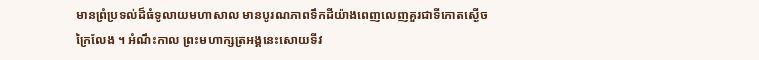មានព្រំប្រទល់ដ៏ធំទូលាយមហាសាល មានបូរណភាពទឹកដីយ៉ាងពេញលេញគួរជាទីកោតស្ងើចក្រៃលែង ។ អំណឹះកាល ព្រះមហាក្សត្រអង្គនេះសោយទីវ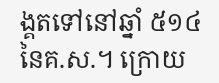ង្គតទៅនៅឆ្នាំ ៥១៤ នៃគ.ស.។ ក្រោយ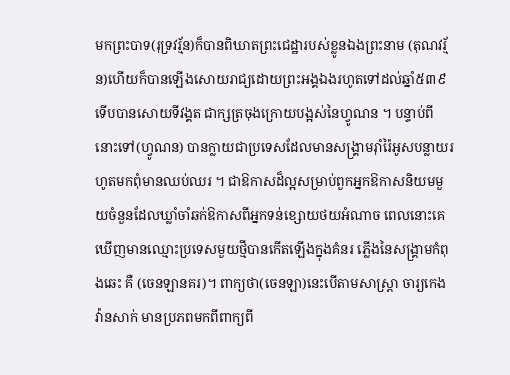មកព្រះបាទ(រុទ្រវរ្ម័ន)ក៏បានពិឃាតព្រះជេដ្ឋារបស់ខ្លូនឯងព្រះនាម (តុណវរ្ម័ន)ហើយក៏បានឡើងសោយរាជ្យដោយព្រះអង្គឯងរហូតទៅដល់ឆ្នាំ៥៣៩ ទើបបានសោយទីវង្គត ជាក្សត្រចុងក្រោយបង្អស់នៃហ្វូណន ។ បន្ទាប់ពីនោះទៅ(ហ្វូណន) បានក្លាយជាប្រទេសដែលមានសង្គ្រាមរ៉ាំរ៉ៃអូសបន្លាយរហូតមកពុំមានឈប់ឈរ ។ ជាឱកាសដ៏ល្អសម្រាប់ពួកអ្នកឱកាសនិយមមួយចំនួនដែលឃ្លាំចាំឆក់ឱកាសពីអ្នកទន់ខ្សោយថយអំណាច ពេលនោះគេឃើញមានឈ្មោះប្រទេសមួយថ្មីបានកើតឡើងក្នុងគំនរ ភ្លើងនៃសង្គ្រាមកំពុងឆេះ គឺ (ចេនឡានគរ)។ ពាក្យថា(ចេនឡា)នេះបើតាមសាស្ត្រា ចារ្យកេង វ៉ានសាក់ មានប្រភពមកពីពាក្យពី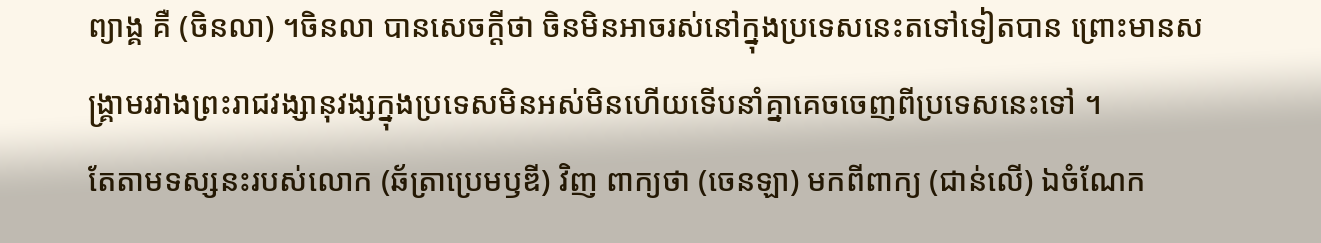ព្យាង្គ គឺ (ចិនលា) ។ចិនលា បានសេចក្តីថា ចិនមិនអាចរស់នៅក្នុងប្រទេសនេះតទៅទៀតបាន ព្រោះមានសង្គ្រាមរវាងព្រះរាជវង្សានុវង្សក្នុងប្រទេសមិនអស់មិនហើយទើបនាំគ្នាគេចចេញពីប្រទេសនេះទៅ ។
តែតាមទស្សនះរបស់លោក (ឆ័ត្រាប្រេមឫឌី) វិញ ពាក្យថា (ចេនឡា) មកពីពាក្យ (ជាន់លើ) ឯចំណែក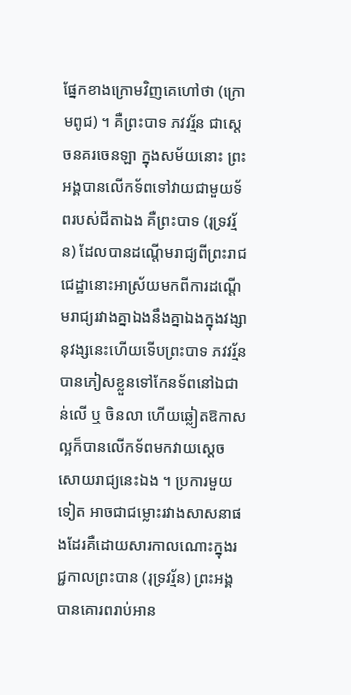ផ្នែកខាងក្រោមវិញគេហៅថា (ក្រោមពូជ) ។ គឺព្រះបាទ ភវវរ្ម័ន ជាស្តេចនគរចេនឡា ក្នុងសម័យនោះ ព្រះអង្គបានលើកទ័ពទៅវាយជាមួយទ័ពរបស់ជីតាឯង គឺព្រះបាទ (រុទ្រវរ្ម័ន) ដែលបានដណ្តើមរាជ្យពីព្រះរាជជេដ្ឋានោះអាស្រ័យមកពីការដណ្ដើមរាជ្យរវាងគ្នាឯងនឹងគ្នាឯងក្នុងវង្សានុវង្សនេះហើយទើបព្រះបាទ ភវវរ្ម័នបានភៀសខ្លួនទៅកែនទ័ពនៅឯជាន់លើ ឬ ចិនលា ហើយឆ្លៀតឱកាសល្អក៏បានលើកទ័ពមកវាយស្តេចសោយរាជ្យនេះឯង ។ ប្រការមួយទៀត អាចជាជម្លោះរវាងសាសនាផងដែរគឺដោយសារកាលណោះក្នុងរជ្ជកាលព្រះបាន (រុទ្រវរ្ម័ន) ព្រះអង្គបានគោរពរាប់អាន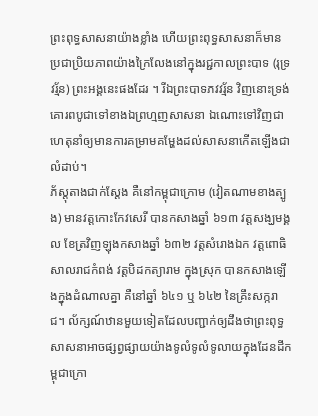ព្រះពុទ្ធសាសនាយ៉ាងខ្លាំង ហើយព្រះពុទ្ធសាសនាក៏មានប្រជាប្រិយភាពយ៉ាងក្រៃលែងនៅក្នុងរជ្ជកាលព្រះបាទ (រុទ្រវរ្ម័ន) ព្រះអង្គនេះផងដែរ ។ រីឯព្រះបាទភវវរ្ម័ន វិញនោះទ្រង់គោរពបូជាទៅខាងឯព្រហ្មញសាសនា ឯណោះទៅវិញជាហេតុនាំឲ្យមានការគម្រាមគម្ហែងដល់សាសនាកើតឡើងជាលំដាប់។
ភ័ស្តុតាងជាក់ស្តែង គឺនៅកម្ពុជាក្រោម (វៀតណាមខាងត្បូង) មានវត្តកោះកែវសេរី បានកសាងឆ្នាំ ៦១៣ វត្តសង្ឃមង្គល ខែត្រវិញឡុងកសាងឆ្នាំ ៦៣២ វត្តសំរោងឯក វត្តពោធិសាលរាជកំពង់ វត្តបិដកត្យារាម ក្នុងស្រុក បានកសាងឡើងក្នុងដំណាលគ្នា គឺនៅឆ្នាំ ៦៤១ ឬ ៦៤២ នៃគ្រឹះសក្ករាជ។ ល័ក្សណ៍ឋានមួយទៀតដែលបញ្ជាក់ឲ្យដឹងថាព្រះពុទ្ធសាសនាអាចផ្សព្វផ្សាយយ៉ាងទូលំទូលំទូលាយក្នុងដែនដីកម្ពុជាក្រោ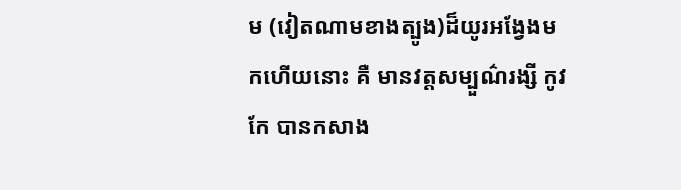ម (វៀតណាមខាងត្បូង)ដ៏យូរអង្វែងមកហើយនោះ គឺ មានវត្តសម្បួណ៌រង្សី កូវកែ បានកសាង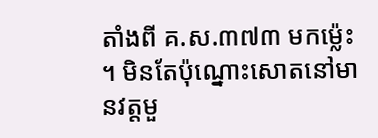តាំងពី គ.ស.៣៧៣ មកម្ល៉េះ ។ មិនតែប៉ុណ្នោះសោតនៅមានវត្តមួ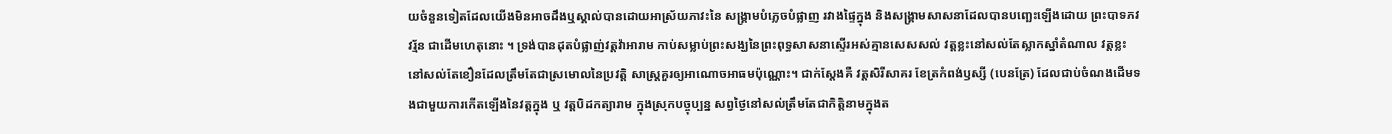យចំនួនទៀតដែលយើងមិនអាចដឹងឬស្គាល់បានដោយអាស្រ័យភាវះនៃ សង្គ្រាមបំភ្លេចបំផ្លាញ រវាងផ្ទៃក្នុង និងសង្គ្រាមសាសនាដែលបានបញ្ឆេះឡើងដោយ ព្រះបាទភវវរ្ម័ន ជាដើមហេតុនោះ ។ ទ្រង់បានដុតបំផ្លាញ់វត្តវ៉ាអារាម កាប់សម្លាប់ព្រះសង្ឃនៃព្រះពុទ្ធសាសនាស្ទើរអស់គ្មានសេសសល់ វត្តខ្លះនៅសល់តែស្លាកស្នាំតំណាល វត្តខ្លះនៅសល់តែខឿនដែលត្រឹមតែជាស្រមោលនៃប្រវត្តិ សាស្ត្រគួរឲ្យអាណោចអាធមប៉ុណ្ណោះ។ ជាក់ស្តែងគឺ វត្តសិរីសាគរ ខែត្រកំពង់ឫស្សី (បេនត្រែ) ដែលជាប់ចំណងដើមទងជាមួយការកើតឡើងនៃវត្តក្នុង ឬ វត្តបិដកត្យារាម ក្នុងស្រុកបច្ចុប្បន្ន សព្វថ្ងៃនៅសល់ត្រឹមតែជាកិត្តិនាមក្នុងត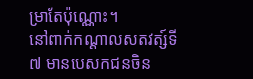ម្រាតែប៉ុណ្ណោះ។
នៅពាក់កណ្ដាលសតវត្ស៍ទី ៧ មានបេសកជនចិន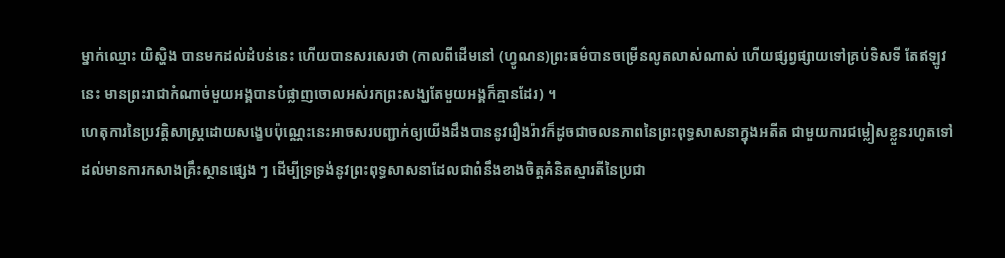ម្នាក់ឈ្មោះ យិស្ហិង បានមកដល់ដំបន់នេះ ហើយបានសរសេរថា (កាលពីដើមនៅ (ហ្វូណន)ព្រះធម៌បានចម្រើនលូតលាស់ណាស់ ហើយផ្សព្វផ្សាយទៅគ្រប់ទិសទី តែឥឡូវនេះ មានព្រះរាជាកំណាច់មួយអង្គបានបំផ្លាញចោលអស់រកព្រះសង្ឃតែមួយអង្គក៏គ្មានដែរ) ។
ហេតុការនៃប្រវត្តិសាស្ត្រដោយសង្ខេបប៉ុណ្ណេះនេះអាចសរបញ្ជាក់ឲ្យយើងដឹងបាននូវរឿងរ៉ាវក៏ដូចជាចលនភាពនៃព្រះពុទ្ធសាសនាក្នុងអតីត ជាមួយការជម្លៀសខ្លួនរហូតទៅដល់មានការកសាងគ្រឹះស្ថានផ្សេង ៗ ដើម្បីទ្រទ្រង់នូវព្រះពុទ្ធសាសនាដែលជាពំនឹងខាងចិត្តគំនិតស្មារតីនៃប្រជា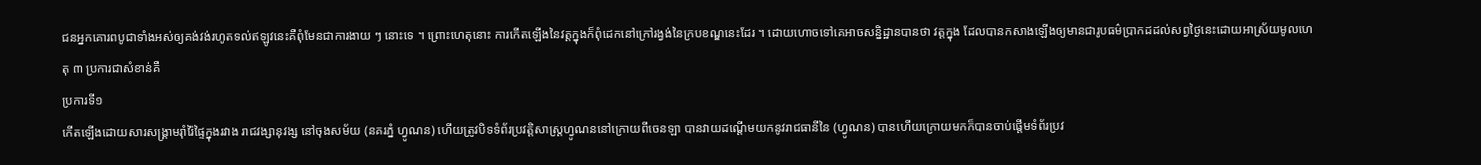ជនអ្នកគោរពបូជាទាំងអស់ឲ្យគង់វង់រហូតទល់ឥឡូវនេះគឺពុំមែនជាការងាយ ៗ នោះទេ ។ ព្រោះហេតុនោះ ការកើតឡើងនៃវត្តក្នុងក៏ពុំដេកនៅក្រៅរង្វង់នៃក្របខណ្ឌនេះដែរ ។ ដោយហោចទៅគេអាចសន្និដ្ឋានបានថា វត្តក្នុង ដែលបានកសាងឡើងឲ្យមានជារូបធម៌ប្រាកដដល់សព្វថ្ងៃនេះដោយអាស្រ័យមូលហេតុ ៣ ប្រការជាសំខាន់គឺ
ប្រការទី១
កើតឡើងដោយសារសង្គ្រាមរ៉ាំរ៉ៃផ្ទៃក្នុងរវាង រាជវង្សានុវង្ស នៅចុងសម័យ (នគរភ្នំ ហ្វូណន) ហើយត្រូវបិទទំព័រប្រវត្តិសាស្រ្តហ្វូណននៅក្រោយពីចេនឡា បានវាយដណ្ដើមយកនូវរាជធានីនៃ (ហ្វូណន) បានហើយក្រោយមកក៏បានចាប់ផ្តើមទំព័រប្រវ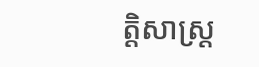ត្តិសាស្ត្រ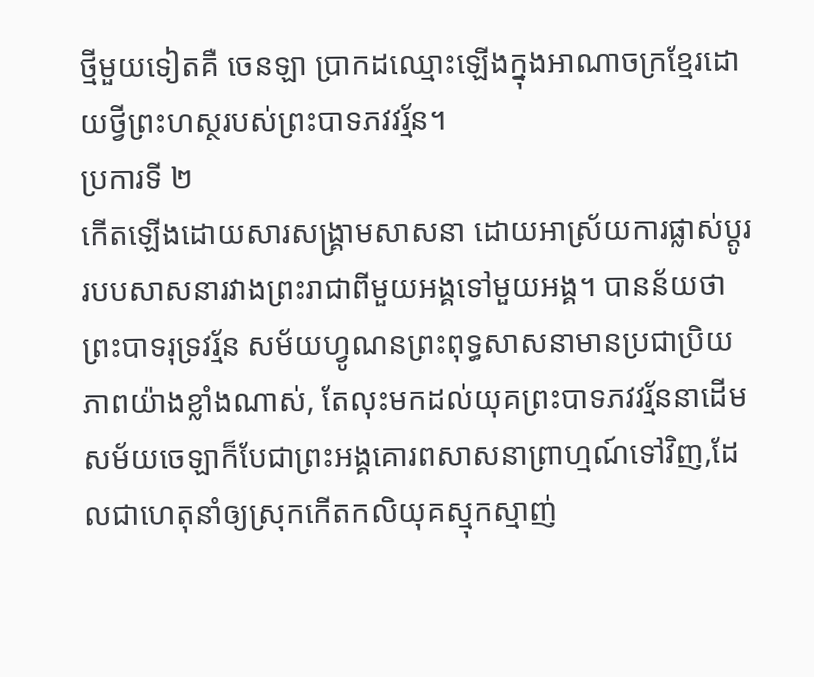ថ្មីមួយទៀតគឺ ចេនឡា ប្រាកដឈ្មោះឡើងក្នុងអាណាចក្រខ្មែរដោយថ្វីព្រះហស្ថរបស់ព្រះបាទភវវរ្ម័ន។
ប្រការទី ២
កើតឡើងដោយសារសង្គ្រាមសាសនា ដោយអាស្រ័យការផ្លាស់ប្តូររបបសាសនារវាងព្រះរាជាពីមួយអង្គទៅមួយអង្គ។ បានន័យថា ព្រះបាទរុទ្រវរ្ម័ន សម័យហ្វូណនព្រះពុទ្ធសាសនាមានប្រជាប្រិយភាពយ៉ាងខ្លាំងណាស់, តែលុះមកដល់យុគព្រះបាទភវវរ្ម័ននាដើមសម័យចេឡាក៏បែជាព្រះអង្គគោរពសាសនាព្រាហ្មណ៍ទៅវិញ,ដែលជាហេតុនាំឲ្យស្រុកកើតកលិយុគស្មុកស្មាញ់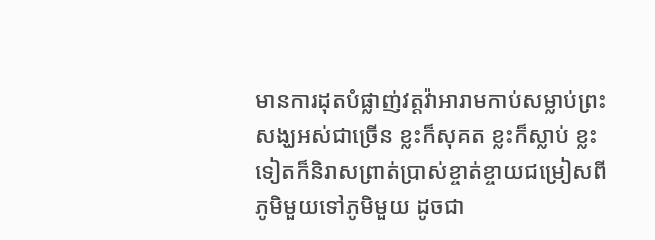មានការដុតបំផ្លាញ់វត្តវ៉ាអារាមកាប់សម្លាប់ព្រះសង្ឃអស់ជាច្រើន ខ្លះក៏សុគត ខ្លះក៏ស្លាប់ ខ្លះទៀតក៏និរាសព្រាត់ប្រាស់ខ្ចាត់ខ្ចាយជម្រៀសពីភូមិមួយទៅភូមិមួយ ដូចជា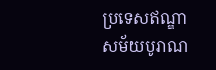ប្រទេសឥណ្ឌាសម័យបូរាណ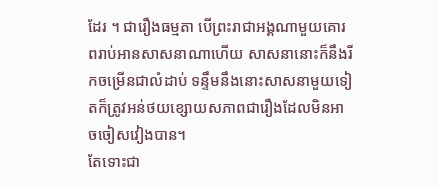ដែរ ។ ជារឿងធម្មតា បើព្រះរាជាអង្គណាមួយគោរពរាប់អានសាសនាណាហើយ សាសនានោះក៏នឹងរីកចម្រើនជាលំដាប់ ទន្ទឹមនឹងនោះសាសនាមួយទៀតក៏ត្រូវអន់ថយខ្សោយសភាពជារឿងដែលមិនអាចចៀសវៀងបាន។
តែទោះជា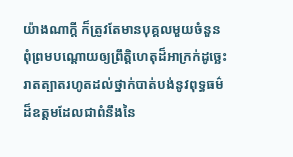យ៉ាងណាក្តី ក៏ត្រូវតែមានបុគ្គលមួយចំនួនពុំព្រមបណ្ដោយឲ្យព្រឹត្តិហេតុដ៏អាក្រក់ដូច្ឆេះរាតត្បាតរហូតដល់ថ្នាក់បាត់បង់នូវពុទ្ធធម៌ដ៏ឧត្តមដែលជាពំនឹងនៃ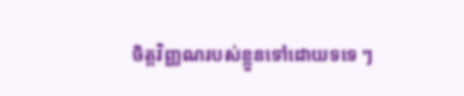ចិត្តវិញ្ញណរបស់ខ្លួនទៅដោយទទេ ៗ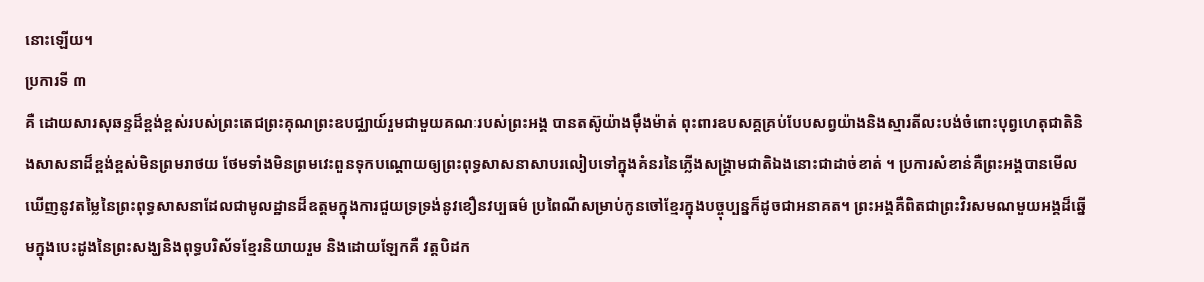នោះឡើយ។
ប្រការទី ៣
គឺ ដោយសារសុឆន្ទដ៏ខ្ពង់ខ្ពស់របស់ព្រះតេជព្រះគុណព្រះឧបជ្ឈាយ៍រួមជាមួយគណៈរបស់ព្រះអង្គ បានតស៊ូយ៉ាងម៉ឹងម៉ាត់ ពុះពារឧបសគ្គគ្រប់បែបសព្វយ៉ាងនិងស្មារតីលះបង់ចំពោះបុព្វហេតុជាតិនិងសាសនាដ៏ខ្ពង់ខ្ពស់មិនព្រមរាថយ ថែមទាំងមិនព្រមវេះពួនទុកបណ្ដោយឲ្យព្រះពុទ្ធសាសនាសាបរលៀបទៅក្នុងគំនរនៃភ្លើងសង្គ្រាមជាតិឯងនោះជាដាច់ខាត់ ។ ប្រការសំខាន់គឺព្រះអង្គបានមើលឃើញនូវតម្លៃនៃព្រះពុទ្ធសាសនាដែលជាមូលដ្ឋានដ៏ឧត្តមក្នុងការជួយទ្រទ្រង់នូវខឿនវប្បធម៌ ប្រពៃណីសម្រាប់កូនចៅខ្មែរក្នុងបច្ចុប្បន្នក៏ដូចជាអនាគត។ ព្រះអង្គគឺពិតជាព្រះវិរសមណមួយអង្គដ៏ឆ្នើមក្នុងបេះដូងនៃព្រះសង្ឃនិងពុទ្ធបរិស័ទខ្មែរនិយាយរួម និងដោយឡែកគឺ វត្តបិដក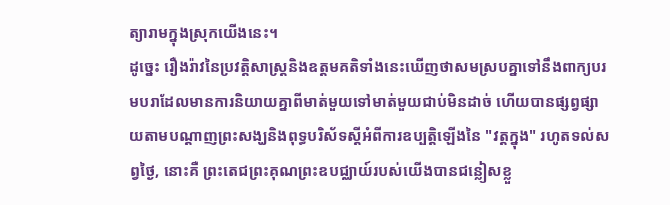ត្យារាមក្នុងស្រុកយើងនេះ។
ដូច្នេះ រឿងរ៉ាវនៃប្រវត្តិសាស្ត្រនិងឧត្តមគតិទាំងនេះឃើញថាសមស្របគ្នាទៅនឹងពាក្យបរមបរាដែលមានការនិយាយគ្នាពីមាត់មួយទៅមាត់មួយជាប់មិនដាច់ ហើយបានផ្សព្វផ្សាយតាមបណ្ដាញព្រះសង្ឃនិងពុទ្ធបរិស័ទស្តីអំពីការឧប្បត្តិឡើងនៃ "វត្តក្នុង" រហូតទល់សព្វថ្ងៃ, នោះគឺ ព្រះតេជព្រះគុណព្រះឧបជ្ឈាយ៍របស់យើងបានជន្លៀសខ្លួ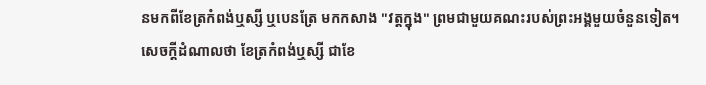នមកពីខែត្រកំពង់ឬស្សី ឬបេនត្រែ មកកសាង "វត្តក្នុង" ព្រមជាមួយគណះរបស់ព្រះអង្គមួយចំនួនទៀត។
សេចក្តីដំណាលថា ខែត្រកំពង់ឬស្សី ជាខែ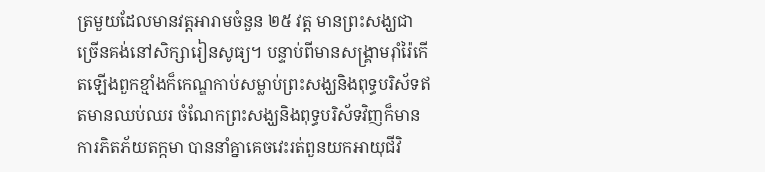ត្រមួយដែលមានវត្តអារាមចំនួន ២៥ វត្ត មានព្រះសង្ឃជាច្រើនគង់នៅសិក្សារៀនសូធ្យ។ បន្ទាប់ពីមានសង្គ្រាមរ៉ាំរ៉ៃកើតឡើងពួកខ្មាំងក៏កេណ្ឌកាប់សម្លាប់ព្រះសង្ឃនិងពុទ្ធបរិស័ទឥតមានឈប់ឈរ ចំណែកព្រះសង្ឃនិងពុទ្ធបរិស័ទវិញក៏មានការភិតភ័យតក្កមា បាននាំគ្នាគេចវេះរត់ពួនយកអាយុជីវិ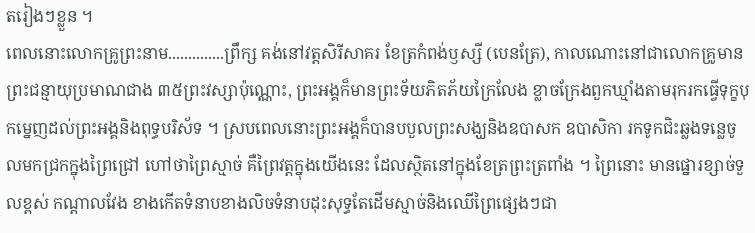តរៀងៗខ្លួន ។
ពេលនោះលោកគ្រូព្រះនាម..............ព្រឹក្ស គង់នៅវត្តសិរីសាគរ ខែត្រកំពង់ឫស្សី (បេនត្រែ), កាលណោះនៅជាលោកគ្រូមានព្រះជន្មាយុប្រមាណជាង ៣៥ព្រះវស្សាប៉ុណ្ណោះ, ព្រះអង្គក៏មានព្រះទ័យភិតភ័យក្រៃលែង ខ្លាចក្រែងពួកឃ្មាំងតាមរុករកធ្វើទុក្ខបុកម្នេញដល់ព្រះអង្គនិងពុទ្ធបរិស័ទ ។ ស្របពេលនោះព្រះអង្គក៏បានបបួលព្រះសង្ឃនិងឧបាសក ឧបាសិកា រកទូកជិះឆ្លងទន្លេចូលមកជ្រកក្នុងព្រៃជ្រៅ ហៅថាព្រៃស្មាច់ គឺព្រៃវត្តក្នុងយើងនេះ ដែលស្ថិតនៅក្នុងខែត្រព្រះត្រពាំង ។ ព្រៃនោះ មានផ្នោរខ្សាច់ទួលខ្ពស់ កណ្ដាលវែង ខាងកើតទំនាបខាងលិចទំនាបដុះសុទ្ធតែដើមស្មាច់និងឈើព្រៃផ្សេងៗជា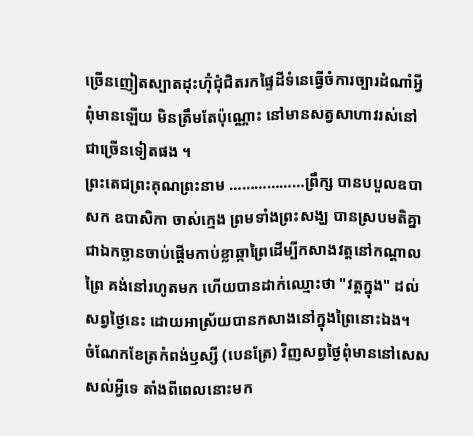ច្រើនញៀតស្បាតដុះហ៊ុំជុំជិតរកផ្ទៃដីទំនេធ្វើចំការច្បារដំណាំអ្វីពុំមានឡើយ មិនត្រឹមតែប៉ុណ្ណោះ នៅមានសត្វសាហាវរស់នៅជាច្រើនទៀតផង ។
ព្រះតេជព្រះគុណព្រះនាម ………………ព្រឹក្ស បានបបួលឧបាសក ឧបាសិកា ចាស់ក្មេង ព្រមទាំងព្រះសង្ឃ បានស្របមតិគ្នាជាឯកច្ឆានចាប់ផ្តើមកាប់ខ្លាឆ្កាព្រៃដើម្បីកសាងវត្តនៅកណ្ដាលព្រៃ គង់នៅរហូតមក ហើយបានដាក់ឈ្មោះថា "វត្តក្នុង" ដល់សព្វថ្ងៃនេះ ដោយអាស្រ័យបានកសាងនៅក្នុងព្រៃនោះឯង។
ចំណែកខែត្រកំពង់ឫស្សី (បេនត្រែ) វិញសព្វថ្ងៃពុំមាននៅសេសសល់អ្វីទេ តាំងពីពេលនោះមក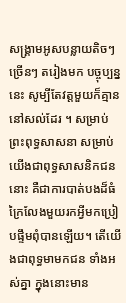សង្គ្រាមអូសបន្លាយតិចៗច្រើនៗ តរៀងមក បច្ចុប្បន្ននេះ សូម្បីតែវត្តមួយក៏គ្មាននៅសល់ដែរ ។ សម្រាប់ព្រះពុទ្ធសាសនា សម្រាប់យើងជាពុទ្ធសាសនិកជននោះ គឺជាការបាត់បងដ៏ធំក្រៃលែងមួយរកអ្វីមកប្រៀបផ្ទឹមពុំបានឡើយ។ តើយើងជាពុទ្ធមាមកជន ទាំងអស់គ្នា ក្នុងនោះមាន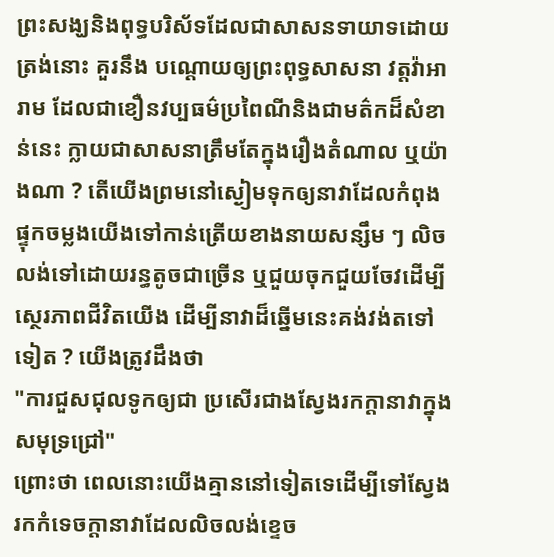ព្រះសង្ឃនិងពុទ្ធបរិស័ទដែលជាសាសនទាយាទដោយត្រង់នោះ គួរនឹង បណ្ដោយឲ្យព្រះពុទ្ធសាសនា វត្តវ៉ាអារាម ដែលជាខឿនវប្បធម៌ប្រពៃណីនិងជាមត៌កដ៏សំខាន់នេះ ក្លាយជាសាសនាត្រឹមតែក្នុងរឿងតំណាល ឬយ៉ាងណា ? តើយើងព្រមនៅស្ងៀមទុកឲ្យនាវាដែលកំពុងផ្ទុកចម្លងយើងទៅកាន់ត្រើយខាងនាយសន្សឹម ៗ លិចលង់ទៅដោយរន្ធតូចជាច្រើន ឬជួយចុកជួយចែវដើម្បីស្ថេរភាពជីវិតយើង ដើម្បីនាវាដ៏ឆ្នើមនេះគង់វង់តទៅទៀត ? យើងត្រូវដឹងថា
"ការជួសជុលទូកឲ្យជា ប្រសើរជាងស្វែងរកក្ដានាវាក្នុងសមុទ្រជ្រៅ"
ព្រោះថា ពេលនោះយើងគ្មាននៅទៀតទេដើម្បីទៅស្វែងរកកំទេចក្ដានាវាដែលលិចលង់ខ្ទេច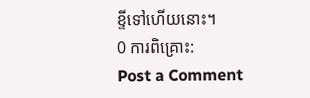ខ្ទីទៅហើយនោះ។
0 ការពិគ្រោះ:
Post a Comment